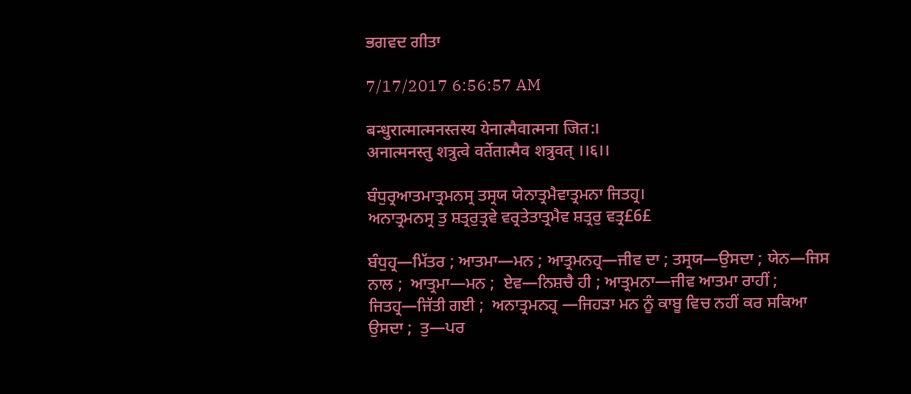ਭਗਵਦ ਗੀਤਾ

7/17/2017 6:56:57 AM

बन्धुरात्मात्मनस्तस्य येनात्मैवात्मना जित:।
अनात्मनस्तु शत्रुत्वे वर्तेतात्मैव शत्रुवत् ।।६।।

ਬੰਧੁਰ੍ਰਆਤਮਾਤ੍ਰਮਨਸ੍ਰ ਤਸ੍ਰਯ ਯੇਨਾਤ੍ਰਮੈਵਾਤ੍ਰਮਨਾ ਜਿਤਹ੍ਰ।
ਅਨਾਤ੍ਰਮਨਸ੍ਰ ਤੁ ਸ਼ਤ੍ਰਰੁਤ੍ਰਵੇ ਵਰ੍ਰਤੇਤਾਤ੍ਰਮੈਵ ਸ਼ਤ੍ਰਰੁ ਵਤ੍ਰ£6£

ਬੰਧੁਹ੍ਰ—ਮਿੱਤਰ ; ਆਤਮਾ—ਮਨ ; ਆਤ੍ਰਮਨਹ੍ਰ—ਜੀਵ ਦਾ ; ਤਸ੍ਰਯ—ਉਸਦਾ ; ਯੇਨ—ਜਿਸ ਨਾਲ ;  ਆਤ੍ਰਮਾ—ਮਨ ;  ਏਵ—ਨਿਸ਼ਚੈ ਹੀ ; ਆਤ੍ਰਮਨਾ—ਜੀਵ ਆਤਮਾ ਰਾਹੀਂ ;  ਜਿਤਹ੍ਰ—ਜਿੱਤੀ ਗਈ ;  ਅਨਾਤ੍ਰਮਨਹ੍ਰ —ਜਿਹੜਾ ਮਨ ਨੂੰ ਕਾਬੂ ਵਿਚ ਨਹੀਂ ਕਰ ਸਕਿਆ ਉਸਦਾ ;  ਤੁ—ਪਰ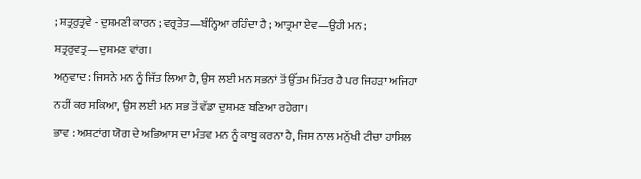; ਸ਼ਤ੍ਰਰੁਤ੍ਰਵੇ - ਦੁਸ਼ਮਣੀ ਕਾਰਨ ; ਵਰ੍ਰਤੇਤ—ਬੰਨ੍ਹਿਆ ਰਹਿੰਦਾ ਹੈ ; ਆਤ੍ਰਮਾ ਏਵ—ਉਹੀ ਮਨ ; ਸ਼ਤ੍ਰਰੁਵਤ੍ਰ—ਦੁਸ਼ਮਣ ਵਾਂਗ।
ਅਨੁਵਾਦ : ਜਿਸਨੇ ਮਨ ਨੂੰ ਜਿੱਤ ਲਿਆ ਹੈ, ਉਸ ਲਈ ਮਨ ਸਭਨਾਂ ਤੋਂ ਉੱਤਮ ਮਿੱਤਰ ਹੈ ਪਰ ਜਿਹੜਾ ਅਜਿਹਾ ਨਹੀਂ ਕਰ ਸਕਿਆ, ਉਸ ਲਈ ਮਨ ਸਭ ਤੋਂ ਵੱਡਾ ਦੁਸ਼ਮਣ ਬਣਿਆ ਰਹੇਗਾ।
ਭਾਵ : ਅਸ਼ਟਾਂਗ ਯੋਗ ਦੇ ਅਭਿਆਸ ਦਾ ਮੰਤਵ ਮਨ ਨੂੰ ਕਾਬੂ ਕਰਨਾ ਹੈ, ਜਿਸ ਨਾਲ ਮਨੁੱਖੀ ਟੀਚਾ ਹਾਸਿਲ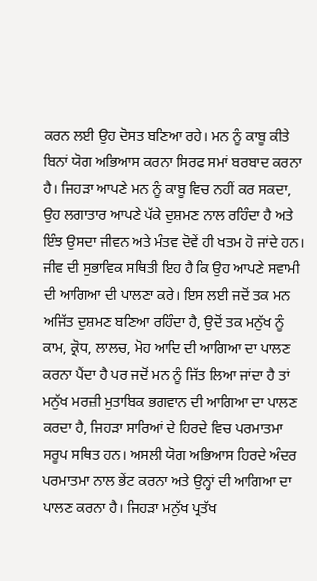ਕਰਨ ਲਈ ਉਹ ਦੋਸਤ ਬਣਿਆ ਰਹੇ। ਮਨ ਨੂੰ ਕਾਬੂ ਕੀਤੇ ਬਿਨਾਂ ਯੋਗ ਅਭਿਆਸ ਕਰਨਾ ਸਿਰਫ ਸਮਾਂ ਬਰਬਾਦ ਕਰਨਾ ਹੈ। ਜਿਹੜਾ ਆਪਣੇ ਮਨ ਨੂੰ ਕਾਬੂ ਵਿਚ ਨਹੀਂ ਕਰ ਸਕਦਾ, ਉਹ ਲਗਾਤਾਰ ਆਪਣੇ ਪੱਕੇ ਦੁਸ਼ਮਣ ਨਾਲ ਰਹਿੰਦਾ ਹੈ ਅਤੇ ਇੰਝ ਉਸਦਾ ਜੀਵਨ ਅਤੇ ਮੰਤਵ ਦੋਵੇਂ ਹੀ ਖਤਮ ਹੋ ਜਾਂਦੇ ਹਨ।  ਜੀਵ ਦੀ ਸੁਭਾਵਿਕ ਸਥਿਤੀ ਇਹ ਹੈ ਕਿ ਉਹ ਆਪਣੇ ਸਵਾਮੀ ਦੀ ਆਗਿਆ ਦੀ ਪਾਲਣਾ ਕਰੇ। ਇਸ ਲਈ ਜਦੋਂ ਤਕ ਮਨ ਅਜਿੱਤ ਦੁਸ਼ਮਣ ਬਣਿਆ ਰਹਿੰਦਾ ਹੈ, ਉਦੋਂ ਤਕ ਮਨੁੱਖ ਨੂੰ ਕਾਮ, ਕ੍ਰੋਧ, ਲਾਲਚ, ਮੋਹ ਆਦਿ ਦੀ ਆਗਿਆ ਦਾ ਪਾਲਣ ਕਰਨਾ ਪੈਂਦਾ ਹੈ ਪਰ ਜਦੋਂ ਮਨ ਨੂੰ ਜਿੱਤ ਲਿਆ ਜਾਂਦਾ ਹੈ ਤਾਂ ਮਨੁੱਖ ਮਰਜ਼ੀ ਮੁਤਾਬਿਕ ਭਗਵਾਨ ਦੀ ਆਗਿਆ ਦਾ ਪਾਲਣ ਕਰਦਾ ਹੈ, ਜਿਹੜਾ ਸਾਰਿਆਂ ਦੇ ਹਿਰਦੇ ਵਿਚ ਪਰਮਾਤਮਾ ਸਰੂਪ ਸਥਿਤ ਹਨ। ਅਸਲੀ ਯੋਗ ਅਭਿਆਸ ਹਿਰਦੇ ਅੰਦਰ ਪਰਮਾਤਮਾ ਨਾਲ ਭੇਂਟ ਕਰਨਾ ਅਤੇ ਉਨ੍ਹਾਂ ਦੀ ਆਗਿਆ ਦਾ ਪਾਲਣ ਕਰਨਾ ਹੈ। ਜਿਹੜਾ ਮਨੁੱਖ ਪ੍ਰਤੱਖ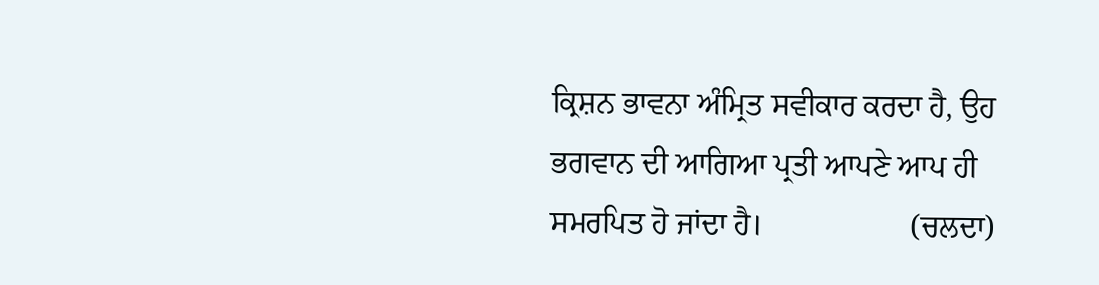ਕ੍ਰਿਸ਼ਨ ਭਾਵਨਾ ਅੰਮ੍ਰਿਤ ਸਵੀਕਾਰ ਕਰਦਾ ਹੈ, ਉਹ ਭਗਵਾਨ ਦੀ ਆਗਿਆ ਪ੍ਰਤੀ ਆਪਣੇ ਆਪ ਹੀ ਸਮਰਪਿਤ ਹੋ ਜਾਂਦਾ ਹੈ।                   (ਚਲਦਾ)